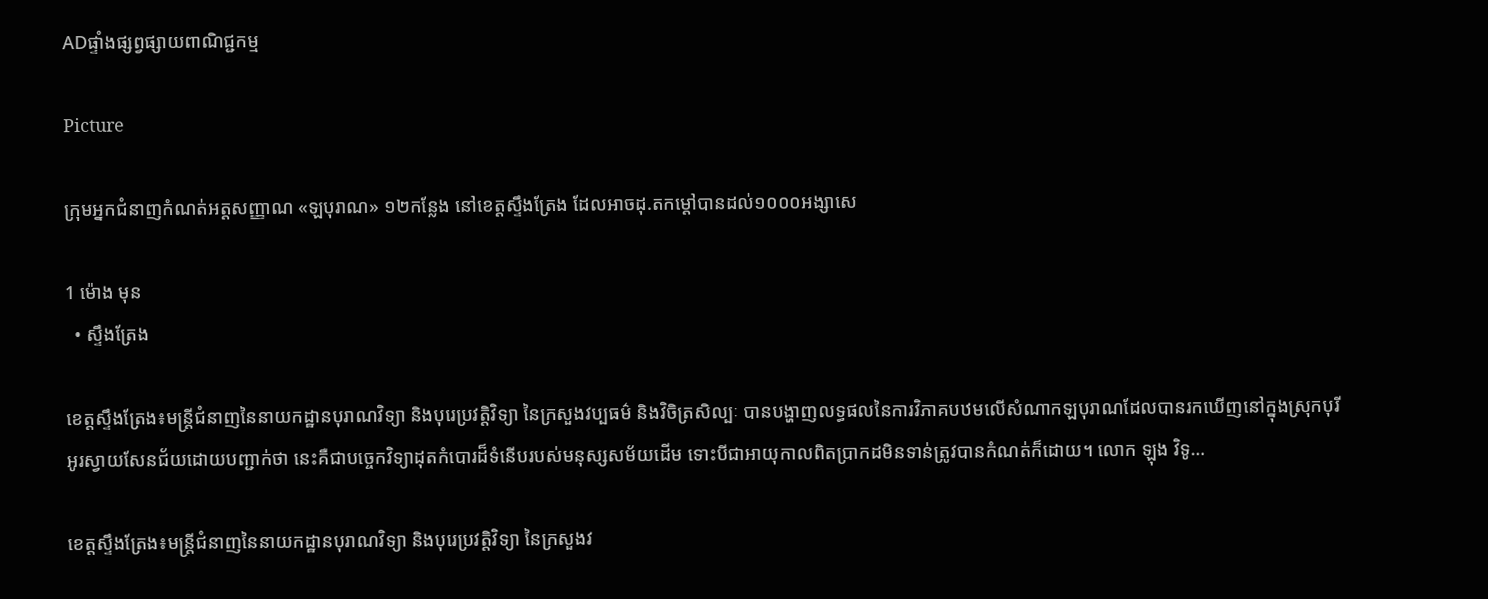ADផ្ទាំងផ្សព្វផ្សាយពាណិជ្ជកម្ម

Picture

ក្រុមអ្នកជំនាញកំណត់អត្តសញ្ញាណ «ឡបុរាណ» ១២កន្លែង នៅខេត្តស្ទឹងត្រែង ដែលអាចដុ.តកម្ដៅបានដល់១០០០អង្សាសេ

1 ម៉ោង មុន
  • ស្ទឹងត្រែង

ខេត្តស្ទឹងត្រែង៖មន្ត្រីជំនាញនៃនាយកដ្ឋានបុរាណវិទ្យា និងបុរេប្រវត្តិវិទ្យា នៃក្រសួងវប្បធម៌ និងវិចិត្រសិល្បៈ បានបង្ហាញលទ្ធផលនៃការវិភាគបឋមលើសំណាកឡបុរាណដែលបានរកឃើញនៅក្នុងស្រុកបុរីអូរស្វាយសែនជ័យដោយបញ្ជាក់ថា នេះគឺជាបច្ចេកវិទ្យាដុតកំបោរដ៏ទំនើបរបស់មនុស្សសម័យដើម ទោះបីជាអាយុកាលពិតប្រាកដមិនទាន់ត្រូវបានកំណត់ក៏ដោយ។ លោក ឡុង វិទូ…

ខេត្តស្ទឹងត្រែង៖មន្ត្រីជំនាញនៃនាយកដ្ឋានបុរាណវិទ្យា និងបុរេប្រវត្តិវិទ្យា នៃក្រសួងវ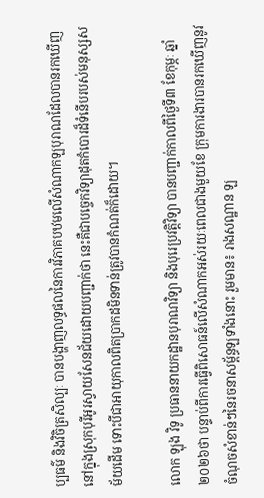ប្បធម៌ និងវិចិត្រសិល្បៈ បានបង្ហាញលទ្ធផលនៃការវិភាគបឋមលើសំណាកឡបុរាណដែលបានរកឃើញនៅក្នុងស្រុកបុរីអូរស្វាយសែនជ័យដោយបញ្ជាក់ថា នេះគឺជាបច្ចេកវិទ្យាដុតកំបោរដ៏ទំនើបរបស់មនុស្សសម័យដើម ទោះបីជាអាយុកាលពិតប្រាកដមិនទាន់ត្រូវបានកំណត់ក៏ដោយ។

លោក ឡុង វិទូ ប្រធាននាយកដ្ឋានបុរាណវិទ្យា និងបុរេប្រវត្តិវិទ្យា បានបញ្ជាក់កាលពីថ្ងៃទី៣ ខែកុម្ភៈ ឆ្នាំ២០២៦ថា បន្ទាប់ពីការធ្វើពិសោធន៍លើសំណាកអស់រយៈពេលជាងមួយខែ ក្រុមការងារបានរកឃើញនូវចំណុចសំខាន់ៗនៃរចនាសម្ព័ន្ធឡទាំងនោះ រួមមាន៖ រាងសណ្ឋាន ឡ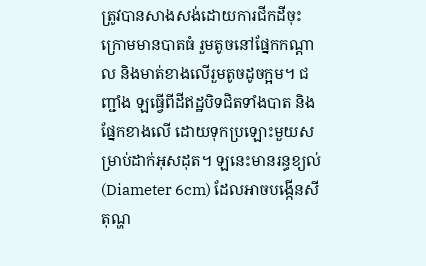ត្រូវបានសាងសង់ដោយការជីកដីចុះក្រោមមានបាតធំ រួមតូចនៅផ្នែកកណ្ដាល និងមាត់ខាងលើរួមតូចដូចក្អម។ ជញ្ជាំង ឡធ្វើពីដីឥដ្ឋបិទជិតទាំងបាត និងផ្នែកខាងលើ ដោយទុកប្រឡោះមួយសម្រាប់ដាក់អុសដុត។ ឡនេះមានរន្ធខ្យល់ (Diameter 6cm) ដែលអាចបង្កើនសីតុណ្ហ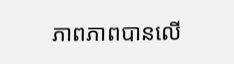ភាពភាពបានលើ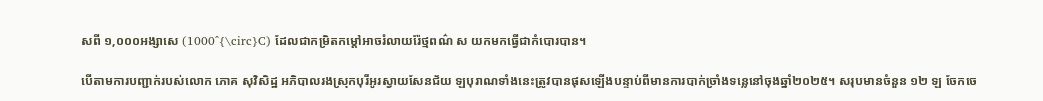សពី ១,០០០អង្សាសេ (1000^{\circ}C) ដែលជាកម្រិតកម្ដៅអាចរំលាយរ៉ែថ្មពណ៌ ស យកមកធ្វើជាកំបោរបាន។

បើតាមការបញ្ជាក់របស់លោក ភោគ សុវិសិដ្ឋ អភិបាលរងស្រុកបុរីអូរស្វាយសែនជ័យ ឡបុរាណទាំងនេះត្រូវបានផុសឡើងបន្ទាប់ពីមានការបាក់ច្រាំងទន្លេនៅចុងឆ្នាំ២០២៥។ សរុបមានចំនួន ១២ ឡ ចែកចេ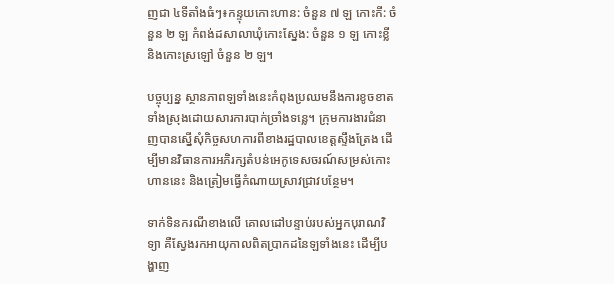ញជា ៤ទីតាំងធំៗ៖កន្ទុយកោះហាន: ចំនួន ៧ ឡ កោះកី: ចំនួន ២ ឡ កំពង់ដសាលាឃុំកោះស្នែង: ចំនួន ១ ឡ កោះខ្លី និងកោះស្រឡៅ ចំនួន ២ ឡ។

បច្ចុប្បន្ន ស្ថានភាពឡទាំងនេះកំពុងប្រឈមនឹងការខូចខាតទាំងស្រុងដោយសារការបាក់ច្រាំងទន្លេ។ ក្រុមការងារជំនាញបានស្នើសុំកិច្ចសហការពីខាងរដ្ឋបាលខេត្តស្ទឹងត្រែង ដើម្បីមានវិធានការអភិរក្សតំបន់អេកូទេសចរណ៍សម្រស់កោះហាននេះ និងត្រៀមធ្វើកំណាយស្រាវជ្រាវបន្ថែម។

ទាក់ទិនករណីខាងលើ គោលដៅបន្ទាប់របស់អ្នកបុរាណវិទ្យា គឺស្វែងរកអាយុកាលពិតប្រាកដនៃឡទាំងនេះ ដើម្បីបង្ហាញ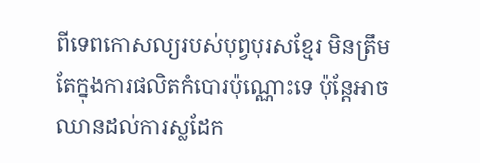ពីទេពកោសល្យរបស់បុព្វបុរសខ្មែរ មិនត្រឹមតែក្នុងការផលិតកំបោរប៉ុណ្ណោះទេ ប៉ុន្តែអាចឈានដល់ការស្លដែក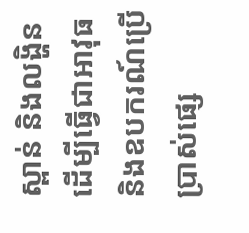ស្ពាន់ និងលង្ហិន ដើម្បីធ្វើជាអាវុធ និងឧបករណ៍ប្រើប្រាស់ផ្សេ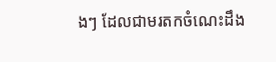ងៗ ដែលជាមរតកចំណេះដឹង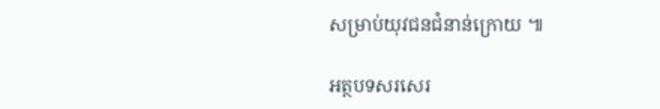សម្រាប់យុវជនជំនាន់ក្រោយ ៕

អត្ថបទសរសេរ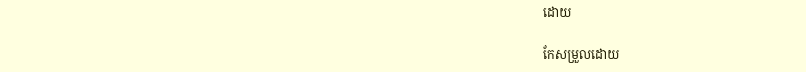ដោយ

កែសម្រួលដោយ